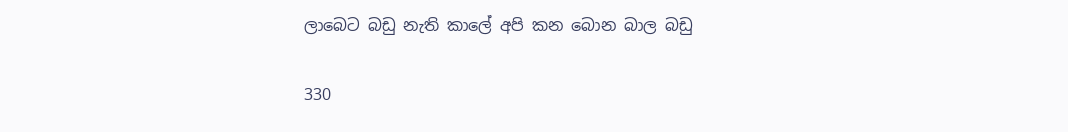ලාබෙට බඩු නැති කාලේ අපි කන බොන බාල බඩු

330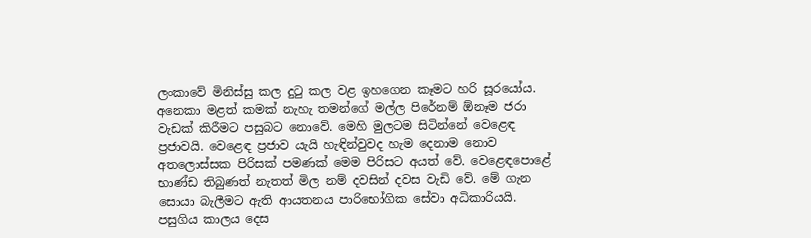ලංකාවේ මිනිස්සු කල දුටු කල වළ ඉහගෙන කෑමට හරි සූරයෝය. අනෙකා මළත් කමක් නැහැ තමන්ගේ මල්ල පිරේනම් ඕනෑම ජරා වැඩක් කිරීමට පසුබට නොවේ. මෙහි මුලටම සිටින්නේ වෙළෙඳ ප්‍රජාවයි. වෙළෙඳ ප්‍රජාව යැයි හැඳින්වුවද හැම දෙනාම නොව අතලොස්සක පිරිසක් පමණක් මෙම පිරිසට අයත් වේ. වෙළෙඳපොළේ භාණ්ඩ තිබුණත් නැතත් මිල නම් දවසින් දවස වැඩි වේ. මේ ගැන සොයා බැලීමට ඇති ආයතනය පාරිභෝගික සේවා අධිකාරියයි. පසුගිය කාලය දෙස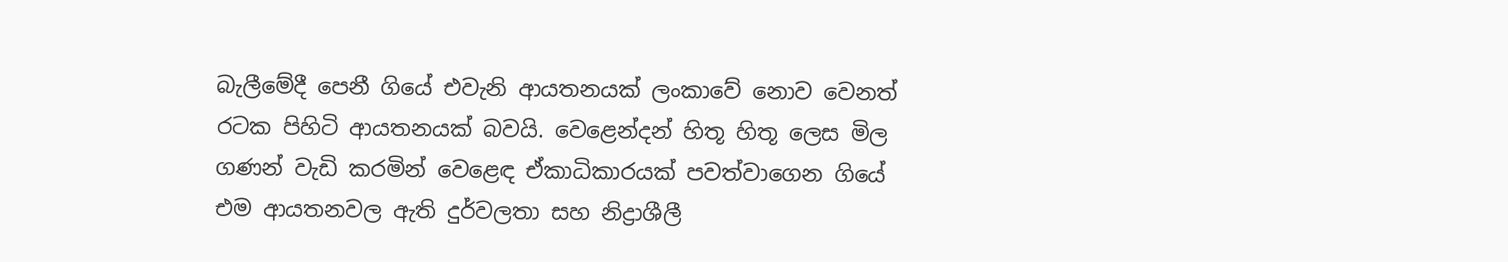බැලීමේදී පෙනී ගියේ එවැනි ආයතනයක් ලංකාවේ නොව වෙනත් රටක පිහිටි ආයතනයක් බවයි. වෙළෙන්දන් හිතූ හිතූ ලෙස මිල ගණන් වැඩි කරමින් වෙළෙඳ ඒකාධිකාරයක් පවත්වාගෙන ගියේ එම ආයතනවල ඇති දුර්වලතා සහ නිද්‍රාශීලී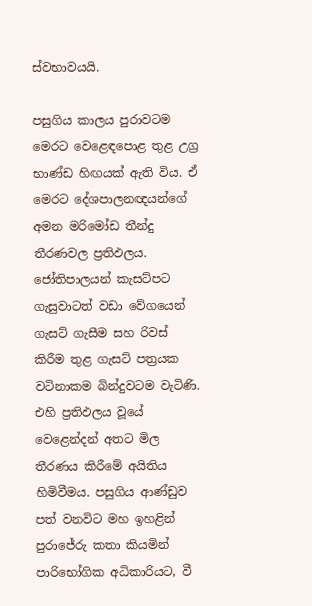ස්වභාවයයි.

පසුගිය කාලය පුරාවටම මෙරට වෙළෙඳපොළ තුළ උග්‍ර භාණ්ඩ හිඟයක් ඇති විය. ඒ මෙරට දේශපාලනඥයන්ගේ අමන මරිමෝඩ තීන්දු තීරණවල ප්‍රතිඵලය. ජෝතිපාලයන් කැසට්පට ගැසුවාටත් වඩා වේගයෙන් ගැසට් ගැසීම සහ රිවස් කිරීම තුළ ගැසට් පත්‍රයක වටිනාකම බින්දුවටම වැටිණි. එහි ප්‍රතිඵලය වූයේ වෙළෙන්දන් අතට මිල තීරණය කිරීමේ අයිතිය හිමිවීමය. පසුගිය ආණ්ඩුව පත් වනවිට මහ ඉහළින් පුරාජේරු කතා කියමින් පාරිභෝගික අධිකාරියට, වී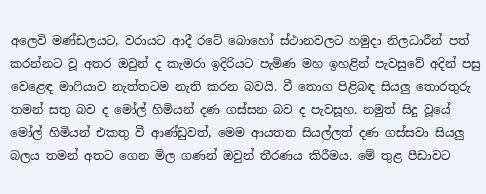අලෙවි මණ්ඩලයට, වරායට ආදී රටේ බොහෝ ස්ථානවලට හමුදා නිලධාරීන් පත් කරන්නට වූ අතර ඔවුන් ද කැමරා ඉදිරියට පැමිණ මහ ඉහළින් පැවසුවේ අදින් පසු වෙළෙඳ මාෆියාව නැත්තටම නැති කරන බවයි. වී තොග පිළිබඳ සියලු තොරතුරු තමන් සතු බව ද මෝල් හිමියන් දණ ගස්සන බව ද පැවසූහ. නමුත් සිදු වූයේ මෝල් හිමියන් එකතු වී ආණ්ඩුවත්, මෙම ආයතන සියල්ලත් දණ ගස්සවා සියලු බලය තමන් අතට ගෙන මිල ගණන් ඔවුන් තීරණය කිරීමය. මේ තුළ පීඩාවට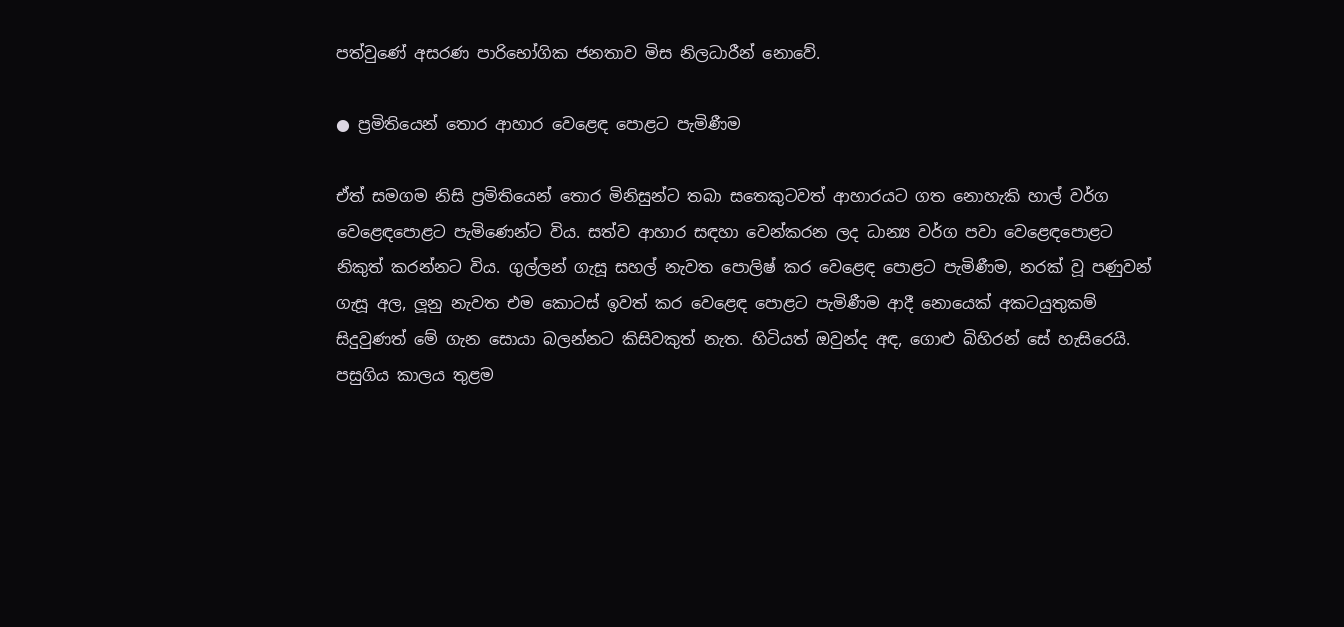පත්වුණේ අසරණ පාරිභෝගික ජනතාව මිස නිලධාරීන් නොවේ.

● ප්‍රමිතියෙන් තොර ආහාර වෙළෙඳ පොළට පැමිණීම

ඒත් සමගම නිසි ප්‍රමිතියෙන් තොර මිනිසුන්ට තබා සතෙකුටවත් ආහාරයට ගත නොහැකි හාල් වර්ග වෙළෙඳපොළට පැමිණෙන්ට විය. සත්ව ආහාර සඳහා වෙන්කරන ලද ධාන්‍ය වර්ග පවා වෙළෙඳපොළට නිකුත් කරන්නට විය. ගුල්ලන් ගැසූ සහල් නැවත පොලිෂ් කර වෙළෙඳ පොළට පැමිණීම, නරක් වූ පණුවන් ගැසූ අල, ලූනු නැවත එම කොටස් ඉවත් කර වෙළෙඳ පොළට පැමිණීම ආදී නොයෙක් අකටයුතුකම් සිදුවුණත් මේ ගැන සොයා බලන්නට කිසිවකුත් නැත. හිටියත් ඔවුන්ද අඳ, ගොළු බිහිරන් සේ හැසිරෙයි. පසුගිය කාලය තුළම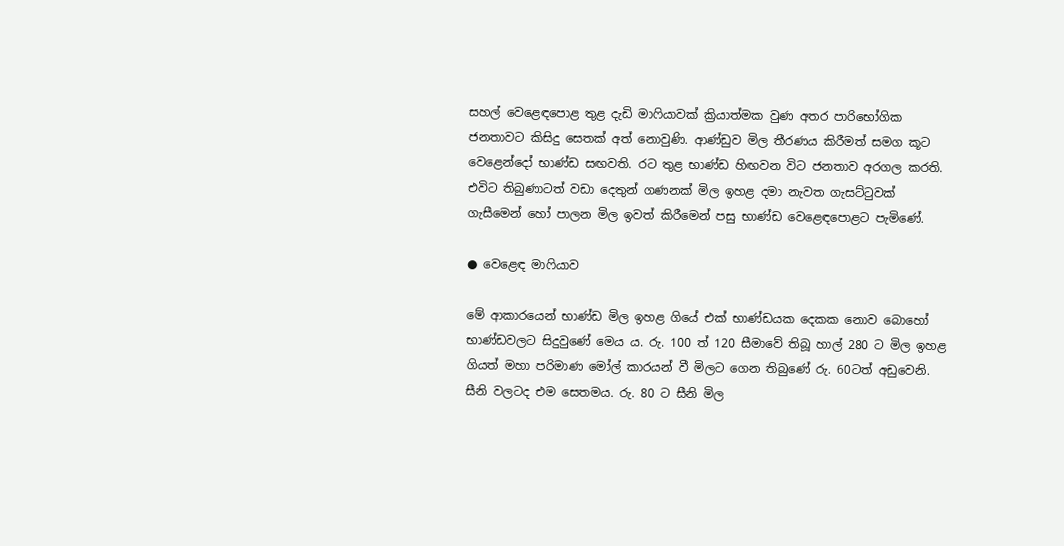සහල් වෙළෙඳපොළ තුළ දැඩි මාෆියාවක් ක්‍රියාත්මක වුණ අතර පාරිභෝගික ජනතාවට කිසිදු සෙතක් අත් නොවුණි. ආණ්ඩුව මිල තීරණය කිරීමත් සමග කූට වෙළෙන්දෝ භාණ්ඩ සඟවති. රට තුළ භාණ්ඩ හිඟවන විට ජනතාව අරගල කරති. එවිට තිබුණාටත් වඩා දෙතුන් ගණනක් මිල ඉහළ දමා නැවත ගැසට්ටුවක් ගැසීමෙන් හෝ පාලන මිල ඉවත් කිරීමෙන් පසු භාණ්ඩ වෙළෙඳපොළට පැමිණේ.

● වෙළෙඳ මාෆියාව

මේ ආකාරයෙන් භාණ්ඩ මිල ඉහළ ගියේ එක් භාණ්ඩයක දෙකක නොව බොහෝ භාණ්ඩවලට සිදුවුණේ මෙය ය. රු. 100 ත් 120 සීමාවේ තිබූ හාල් 280 ට මිල ඉහළ ගියත් මහා පරිමාණ මෝල් කාරයන් වී මිලට ගෙන තිබුණේ රු. 60ටත් අඩුවෙනි. සීනි වලටද එම සෙතමය. රු. 80 ට සීනි මිල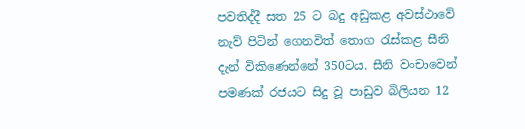පවතිද්දී සත 25 ට බදු අඩුකළ අවස්ථාවේ නැව් පිටින් ගෙනවිත් තොග රැස්කළ සීනි දැන් විකිණෙන්නේ 350ටය. සීනි වංචාවෙන් පමණක් රජයට සිදු වූ පාඩුව බිලියන 12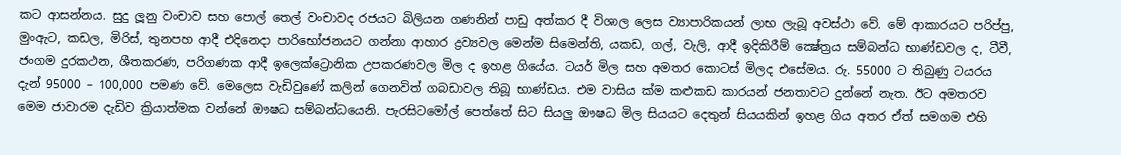කට ආසන්නය. සුදු ලූනු වංචාව සහ පොල් තෙල් වංචාවද රජයට බිලියන ගණනින් පාඩු අත්කර දී විශාල ලෙස ව්‍යාපාරිකයන් ලාභ ලැබූ අවස්ථා වේ. මේ ආකාරයට පරිප්පු, මුංඇට, කඩල, මිරිස්, තුනපහ ආදී එදිනෙදා පාරිභෝජනයට ගන්නා ආහාර ද්‍රව්‍යවල මෙන්ම සිමෙන්ති, යකඩ, ගල්, වැලි, ආදී ඉදිකිරීම් ක්‍ෂේත්‍රය සම්බන්ධ භාණ්ඩවල ද, ටීවී, ජංගම දුරකථන, ශීතකරණ, පරිගණක ආදී ඉලෙක්ට්‍රොනික උපකරණවල මිල ද ඉහළ ගියේය. ටයර් මිල සහ අමතර කොටස් මිලද එසේමය. රු. 55000 ට තිබුණු ටයරය දැන් 95000 – 100,000 පමණ වේ. මෙලෙස වැඩිවුණේ කලින් ගෙනවිත් ගබඩාවල තිබූ භාණ්ඩය. එම වාසිය ක්ම කළුකඩ කාරයන් ජනතාවට දුන්නේ නැත. ඊට අමතරව මෙම ජාවාරම දැඩිව ක්‍රියාත්මක වන්නේ ඖෂධ සම්බන්ධයෙනි. පැරසිටමෝල් පෙත්තේ සිට සියලු ඖෂධ මිල සියයට දෙතුන් සියයකින් ඉහළ ගිය අතර ඒත් සමගම එහි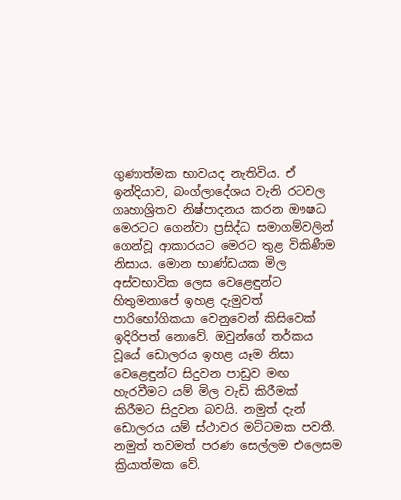ගුණාත්මක භාවයද නැතිවිය. ඒ ඉන්දියාව, බංග්ලාදේශය වැනි රටවල ගෘහාශ්‍රිතව නිෂ්පාදනය කරන ඖෂධ මෙරටට ගෙන්වා ප්‍රසිද්ධ සමාගම්වලින් ගෙන්වූ ආකාරයට මෙරට තුළ විකිණීම නිසාය. මොන භාණ්ඩයක මිල අස්වභාවික ලෙස වෙළෙඳුන්ට හිතුමනාපේ ඉහළ දැමුවත් පාරිභෝගිකයා වෙනුවෙන් කිසිවෙක් ඉදිරිපත් නොවේ. ඔවුන්ගේ තර්කය වූයේ ඩොලරය ඉහළ යෑම නිසා වෙළෙඳුන්ට සිදුවන පාඩුව මඟ හැරවීමට යම් මිල වැඩි කිරීමක් කිරීමට සිදුවන බවයි. නමුත් දැන් ඩොලරය යම් ස්ථාවර මට්ටමක පවතී. නමුත් තවමත් පරණ සෙල්ලම එලෙසම ක්‍රියාත්මක වේ.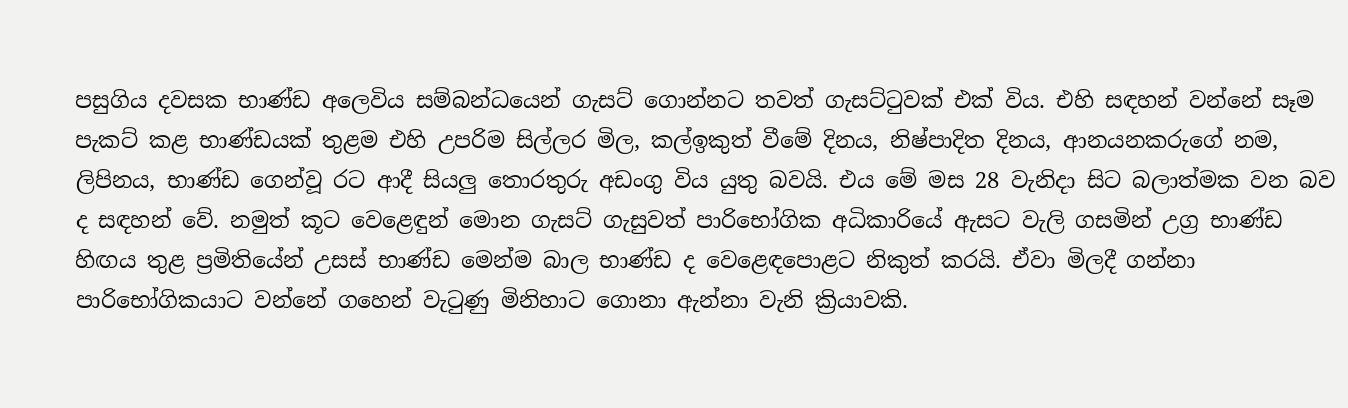පසුගිය දවසක භාණ්ඩ අලෙවිය සම්බන්ධයෙන් ගැසට් ගොන්නට තවත් ගැසට්ටුවක් එක් විය. එහි සඳහන් වන්නේ සෑම පැකට් කළ භාණ්ඩයක් තුළම එහි උපරිම සිල්ලර මිල, කල්ඉකුත් වීමේ දිනය, නිෂ්පාදිත දිනය, ආනයනකරුගේ නම, ලිපිනය, භාණ්ඩ ගෙන්වූ රට ආදී සියලු තොරතුරු අඩංගු විය යුතු බවයි. එය මේ මස 28 වැනිදා සිට බලාත්මක වන බව ද සඳහන් වේ. නමුත් කූට වෙළෙඳුන් මොන ගැසට් ගැසුවත් පාරිභෝගික අධිකාරියේ ඇසට වැලි ගසමින් උග්‍ර භාණ්ඩ හිඟය තුළ ප්‍රමිතියේන් උසස් භාණ්ඩ මෙන්ම බාල භාණ්ඩ ද වෙළෙඳපොළට නිකුත් කරයි. ඒවා මිලදී ගන්නා පාරිභෝගිකයාට වන්නේ ගහෙන් වැටුණු මිනිහාට ගොනා ඇන්නා වැනි ක්‍රියාවකි.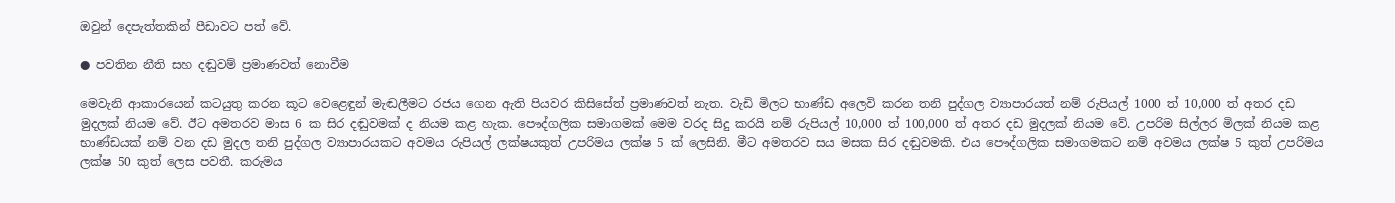ඔවුන් දෙපැත්තකින් පීඩාවට පත් වේ.

● පවතින නීති සහ දඬුවම් ප්‍රමාණවත් නොවීම

මෙවැනි ආකාරයෙන් කටයුතු කරන කූට වෙළෙඳුන් මැඬලීමට රජය ගෙන ඇති පියවර කිසිසේත් ප්‍රමාණවත් නැත. වැඩි මිලට භාණ්ඩ අලෙවි කරන තනි පුද්ගල ව්‍යාපාරයත් නම් රුපියල් 1000 ත් 10,000 ත් අතර දඩ මුදලක් නියම වේ. ඊට අමතරව මාස 6 ක සිර දඬුවමක් ද නියම කළ හැක. පෞද්ගලික සමාගමක් මෙම වරද සිදු කරයි නම් රුපියල් 10,000 ත් 100,000 ත් අතර දඩ මුදලක් නියම වේ. උපරිම සිල්ලර මිලක් නියම කළ භාණ්ඩයක් නම් වන දඩ මුදල තනි පුද්ගල ව්‍යාපාරයකට අවමය රුපියල් ලක්ෂයකුත් උපරිමය ලක්ෂ 5 ක් ලෙසිනි. මීට අමතරව සය මසක සිර දඬුවමකි. එය පෞද්ගලික සමාගමකට නම් අවමය ලක්ෂ 5 කුත් උපරිමය ලක්ෂ 50 කුත් ලෙස පවතී. කරුමය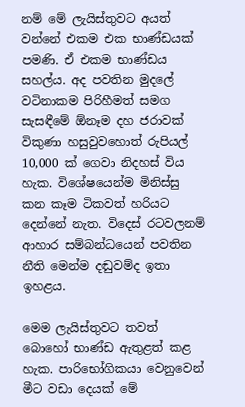නම් මේ ලැයිස්තුවට අයත් වන්නේ එකම එක භාණ්ඩයක් පමණි. ඒ එකම භාණ්ඩය සහල්ය. අද පවතින මුදලේ වටිනාකම පිරිහීමත් සමග සැසඳීමේ ඕනෑම දහ ජරාවක් විකුණා හසුවුවහොත් රුපියල් 10,000 ක් ගෙවා නිදහස් විය හැක. විශේෂයෙන්ම මිනිස්සු කන කෑම ටිකවත් හරියට දෙන්නේ නැත. විදෙස් රටවලනම් ආහාර සම්බන්ධයෙන් පවතින නීති මෙන්ම දඬුවම්ද ඉතා ඉහළය.

මෙම ලැයිස්තුවට තවත් බොහෝ භාණ්ඩ ඇතුළත් කළ හැක. පාරිභෝගිකයා වෙනුවෙන් මීට වඩා දෙයක් මේ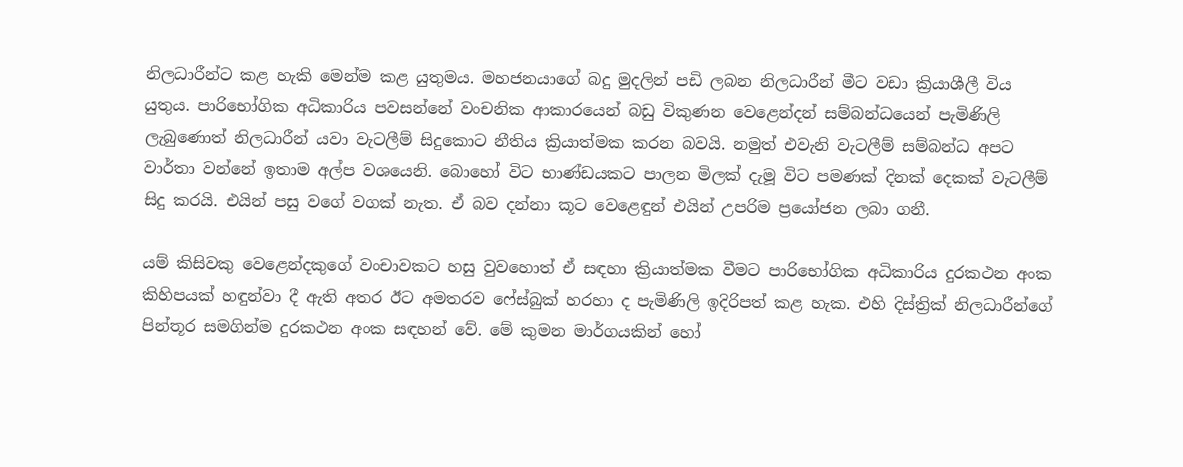නිලධාරීන්ට කළ හැකි මෙන්ම කළ යුතුමය. මහජනයාගේ බදු මුදලින් පඩි ලබන නිලධාරීන් මීට වඩා ක්‍රියාශීලී විය යුතුය. පාරිභෝගික අධිකාරිය පවසන්නේ වංචනික ආකාරයෙන් බඩු විකුණන වෙළෙන්දන් සම්බන්ධයෙන් පැමිණිලි ලැබුණොත් නිලධාරීන් යවා වැටලීම් සිදුකොට නීතිය ක්‍රියාත්මක කරන බවයි. නමුත් එවැනි වැටලීම් සම්බන්ධ අපට වාර්තා වන්නේ ඉතාම අල්ප වශයෙනි. බොහෝ විට භාණ්ඩයකට පාලන මිලක් දැමූ විට පමණක් දිනක් දෙකක් වැටලීම් සිදු කරයි. එයින් පසු වගේ වගක් නැත. ඒ බව දන්නා කූට වෙළෙඳුන් එයින් උපරිම ප්‍රයෝජන ලබා ගනී.

යම් කිසිවකු වෙළෙන්දකුගේ වංචාවකට හසු වුවහොත් ඒ සඳහා ක්‍රියාත්මක වීමට පාරිභෝගික අධිකාරිය දුරකථන අංක කිහිපයක් හඳුන්වා දී ඇති අතර ඊට අමතරව ෆේස්බුක් හරහා ද පැමිණිලි ඉදිරිපත් කළ හැක. එහි දිස්ත්‍රික් නිලධාරීන්ගේ පින්තූර සමගින්ම දුරකථන අංක සඳහන් වේ. මේ කුමන මාර්ගයකින් හෝ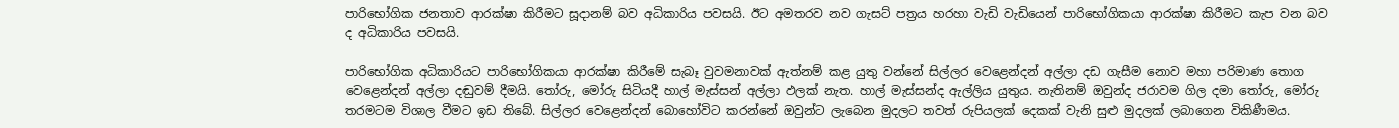පාරිභෝගික ජනතාව ආරක්ෂා කිරීමට සූදානම් බව අධිකාරිය පවසයි. ඊට අමතරව නව ගැසට් පත්‍රය හරහා වැඩි වැඩියෙන් පාරිභෝගිකයා ආරක්ෂා කිරීමට කැප වන බව ද අධිකාරිය පවසයි.

පාරිභෝගික අධිකාරියට පාරිභෝගිකයා ආරක්ෂා කිරීමේ සැබෑ වුවමනාවක් ඇත්නම් කළ යුතු වන්නේ සිල්ලර වෙළෙන්දන් අල්ලා දඩ ගැසීම නොව මහා පරිමාණ තොග වෙළෙන්දන් අල්ලා දඬුවම් දීමයි. තෝරු, මෝරු සිටියදී හාල් මැස්සන් අල්ලා ඵලක් නැත. හාල් මැස්සන්ද ඇල්ලිය යුතුය. නැතිනම් ඔවුන්ද ජරාවම ගිල දමා තෝරු, මෝරු තරමටම විශාල වීමට ඉඩ තිබේ. සිල්ලර වෙළෙන්දන් බොහෝවිට කරන්නේ ඔවුන්ට ලැබෙන මුදලට තවත් රුපියලක් දෙකක් වැනි සුළු මුදලක් ලබාගෙන විකිණීමය.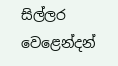සිල්ලර වෙළෙන්දන්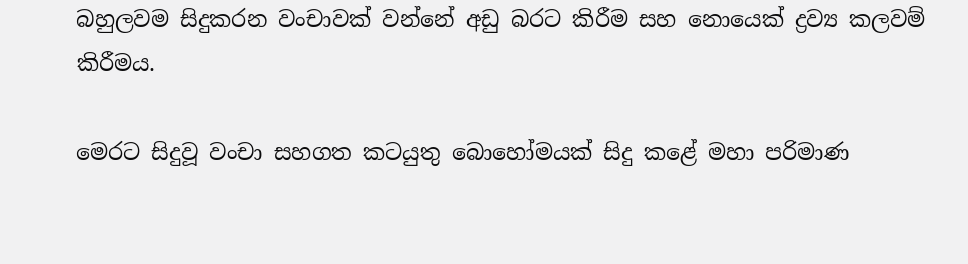බහුලවම සිදුකරන වංචාවක් වන්නේ අඩු බරට කිරීම සහ නොයෙක් ද්‍රව්‍ය කලවම් කිරීමය.

මෙරට සිදුවූ වංචා සහගත කටයුතු බොහෝමයක් සිදු කළේ මහා පරිමාණ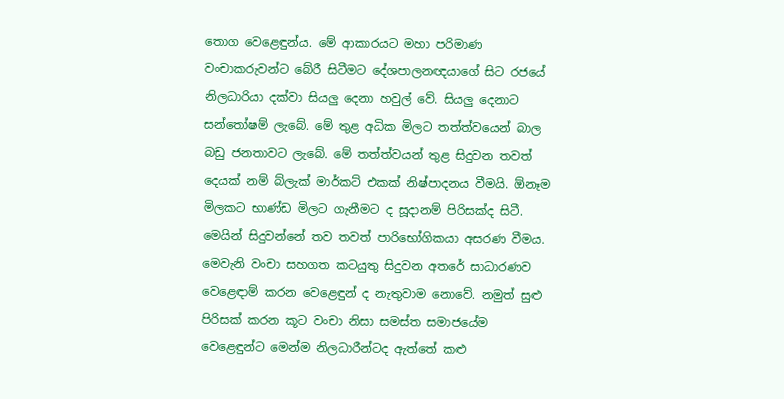තොග වෙළෙඳුන්ය. මේ ආකාරයට මහා පරිමාණ වංචාකරුවන්ට බේරී සිටීමට දේශපාලනඥයාගේ සිට රජයේ නිලධාරියා දක්වා සියලු දෙනා හවුල් වේ. සියලු දෙනාට සන්තෝෂම් ලැබේ. මේ තුළ අධික මිලට තත්ත්වයෙන් බාල බඩු ජනතාවට ලැබේ. මේ තත්ත්වයන් තුළ සිදුවන තවත් දෙයක් නම් බ්ලැක් මාර්කට් එකක් නිෂ්පාදනය වීමයි. ඕනෑම මිලකට භාණ්ඩ මිලට ගැනීමට ද සූදානම් පිරිසක්ද සිටී. මෙයින් සිදුවන්නේ තව තවත් පාරිභෝගිකයා අසරණ වීමය. මෙවැනි වංචා සහගත කටයුතු සිදුවන අතරේ සාධාරණව වෙළෙඳාම් කරන වෙළෙඳුන් ද නැතුවාම නොවේ. නමුත් සුළු පිරිසක් කරන කූට වංචා නිසා සමස්ත සමාජයේම වෙළෙඳුන්ට මෙන්ම නිලධාරීන්ටද ඇත්තේ කළු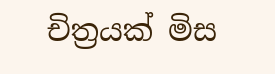චිත්‍රයක් මිස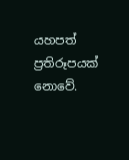යහපත් ප්‍රතිරූපයක් නොවේ.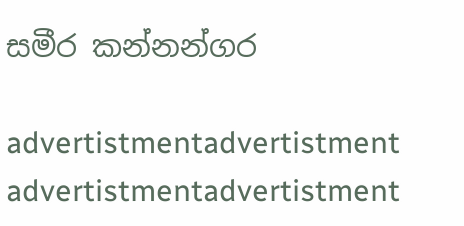සමීර කන්නන්ගර

advertistmentadvertistment
advertistmentadvertistment